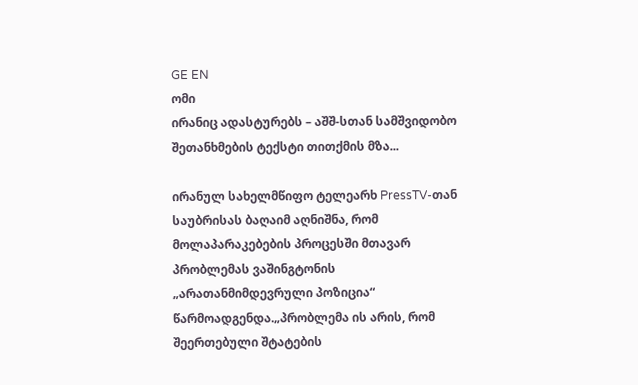GE EN
ომი
ირანიც ადასტურებს – აშშ-სთან სამშვიდობო შეთანხმების ტექსტი თითქმის მზა...

ირანულ სახელმწიფო ტელეარხ PressTV-თან საუბრისას ბაღაიმ აღნიშნა, რომ მოლაპარაკებების პროცესში მთავარ პრობლემას ვაშინგტონის „არათანმიმდევრული პოზიცია“ წარმოადგენდა.„პრობლემა ის არის, რომ შეერთებული შტატების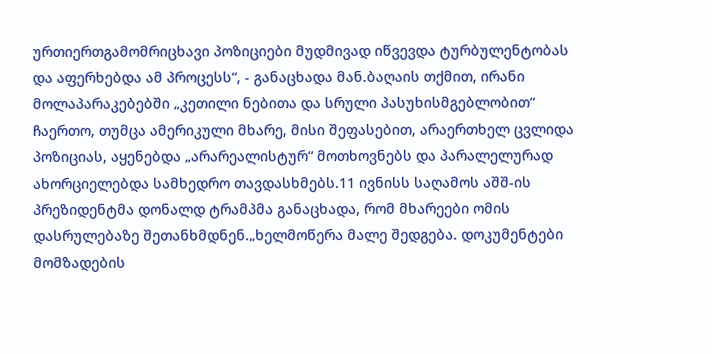ურთიერთგამომრიცხავი პოზიციები მუდმივად იწვევდა ტურბულენტობას და აფერხებდა ამ პროცესს“, - განაცხადა მან.ბაღაის თქმით, ირანი მოლაპარაკებებში „კეთილი ნებითა და სრული პასუხისმგებლობით“ ჩაერთო, თუმცა ამერიკული მხარე, მისი შეფასებით, არაერთხელ ცვლიდა პოზიციას, აყენებდა „არარეალისტურ“ მოთხოვნებს და პარალელურად ახორციელებდა სამხედრო თავდასხმებს.11 ივნისს საღამოს აშშ-ის პრეზიდენტმა დონალდ ტრამპმა განაცხადა, რომ მხარეები ომის დასრულებაზე შეთანხმდნენ.„ხელმოწერა მალე შედგება. დოკუმენტები მომზადების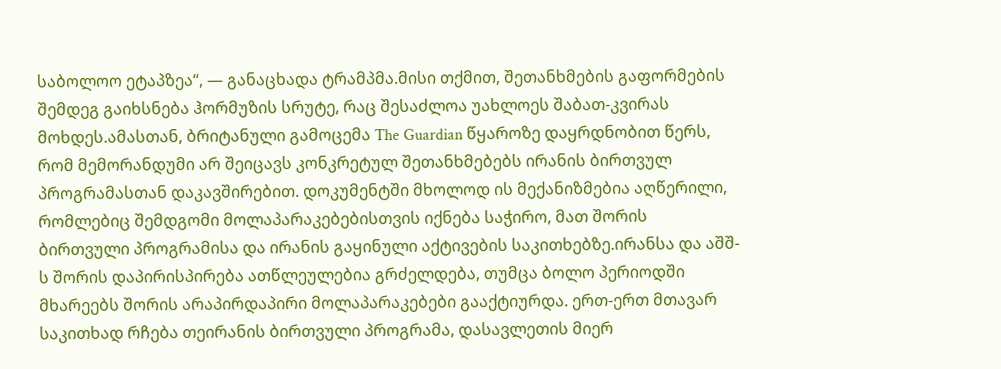საბოლოო ეტაპზეა“, — განაცხადა ტრამპმა.მისი თქმით, შეთანხმების გაფორმების შემდეგ გაიხსნება ჰორმუზის სრუტე, რაც შესაძლოა უახლოეს შაბათ-კვირას მოხდეს.ამასთან, ბრიტანული გამოცემა The Guardian წყაროზე დაყრდნობით წერს, რომ მემორანდუმი არ შეიცავს კონკრეტულ შეთანხმებებს ირანის ბირთვულ პროგრამასთან დაკავშირებით. დოკუმენტში მხოლოდ ის მექანიზმებია აღწერილი, რომლებიც შემდგომი მოლაპარაკებებისთვის იქნება საჭირო, მათ შორის ბირთვული პროგრამისა და ირანის გაყინული აქტივების საკითხებზე.ირანსა და აშშ-ს შორის დაპირისპირება ათწლეულებია გრძელდება, თუმცა ბოლო პერიოდში მხარეებს შორის არაპირდაპირი მოლაპარაკებები გააქტიურდა. ერთ-ერთ მთავარ საკითხად რჩება თეირანის ბირთვული პროგრამა, დასავლეთის მიერ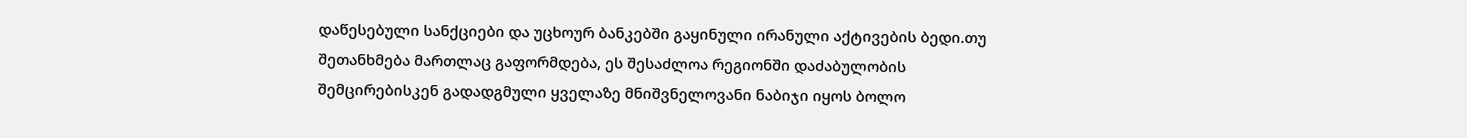დაწესებული სანქციები და უცხოურ ბანკებში გაყინული ირანული აქტივების ბედი.თუ შეთანხმება მართლაც გაფორმდება, ეს შესაძლოა რეგიონში დაძაბულობის შემცირებისკენ გადადგმული ყველაზე მნიშვნელოვანი ნაბიჯი იყოს ბოლო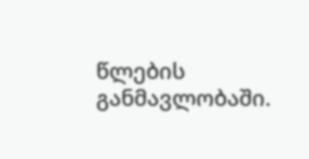წლების განმავლობაში.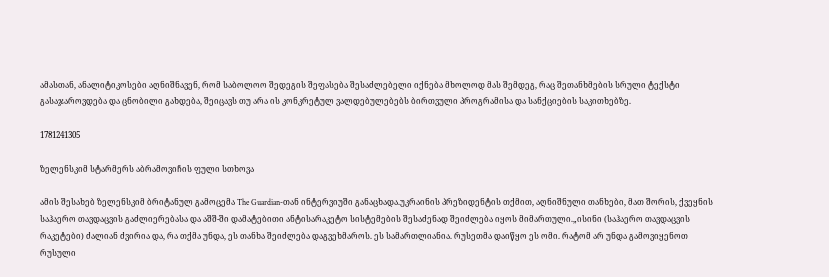ამასთან, ანალიტიკოსები აღნიშნავენ, რომ საბოლოო შედეგის შეფასება შესაძლებელი იქნება მხოლოდ მას შემდეგ, რაც შეთანხმების სრული ტექსტი გასაჯაროვდება და ცნობილი გახდება, შეიცავს თუ არა ის კონკრეტულ ვალდებულებებს ბირთვული პროგრამისა და სანქციების საკითხებზე.

1781241305

ზელენსკიმ სტარმერს აბრამოვიჩის ფული სთხოვა

ამის შესახებ ზელენსკიმ ბრიტანულ გამოცემა The Guardian-თან ინტერვიუში განაცხადა.უკრაინის პრეზიდენტის თქმით, აღნიშნული თანხები, მათ შორის, ქვეყნის საჰაერო თავდაცვის გაძლიერებასა და აშშ-ში დამატებითი ანტისარაკეტო სისტემების შესაძენად შეიძლება იყოს მიმართული.„ისინი (საჰაერო თავდაცვის რაკეტები) ძალიან ძვირია და, რა თქმა უნდა, ეს თანხა შეიძლება დაგვეხმაროს. ეს სამართლიანია. რუსეთმა დაიწყო ეს ომი. რატომ არ უნდა გამოვიყენოთ რუსული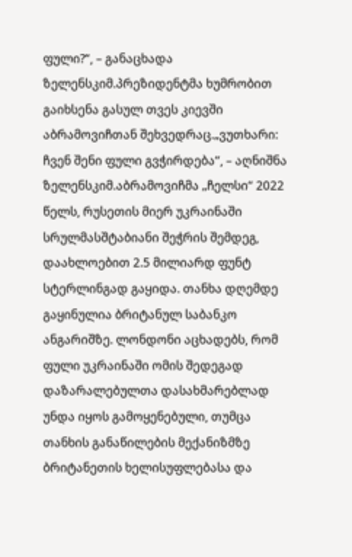ფული?“, – განაცხადა ზელენსკიმ.პრეზიდენტმა ხუმრობით გაიხსენა გასულ თვეს კიევში აბრამოვიჩთან შეხვედრაც.„ვუთხარი: ჩვენ შენი ფული გვჭირდება“, – აღნიშნა ზელენსკიმ.აბრამოვიჩმა „ჩელსი“ 2022 წელს, რუსეთის მიერ უკრაინაში სრულმასშტაბიანი შეჭრის შემდეგ, დაახლოებით 2.5 მილიარდ ფუნტ სტერლინგად გაყიდა. თანხა დღემდე გაყინულია ბრიტანულ საბანკო ანგარიშზე. ლონდონი აცხადებს, რომ ფული უკრაინაში ომის შედეგად დაზარალებულთა დასახმარებლად უნდა იყოს გამოყენებული, თუმცა თანხის განაწილების მექანიზმზე ბრიტანეთის ხელისუფლებასა და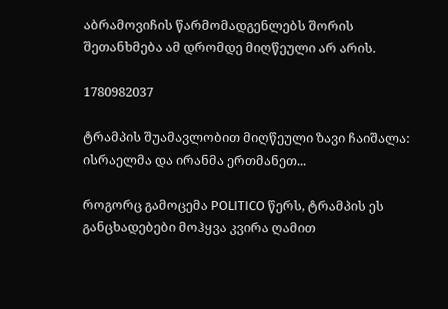აბრამოვიჩის წარმომადგენლებს შორის შეთანხმება ამ დრომდე მიღწეული არ არის.

1780982037

ტრამპის შუამავლობით მიღწეული ზავი ჩაიშალა: ისრაელმა და ირანმა ერთმანეთ...

როგორც გამოცემა POLITICO წერს, ტრამპის ეს განცხადებები მოჰყვა კვირა ღამით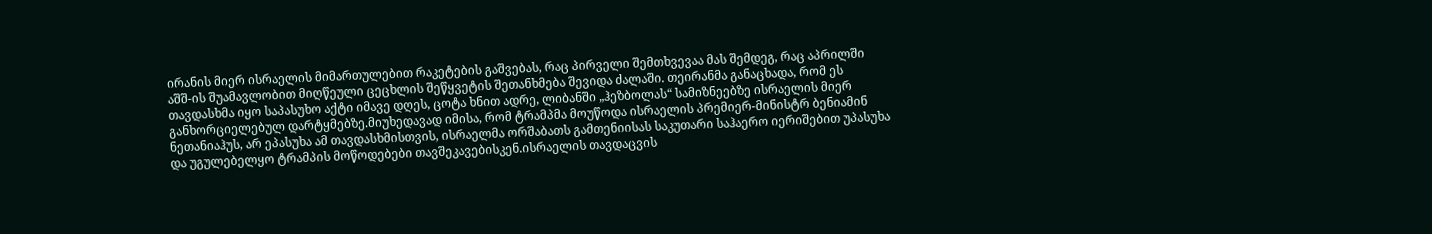ირანის მიერ ისრაელის მიმართულებით რაკეტების გაშვებას, რაც პირველი შემთხვევაა მას შემდეგ, რაც აპრილში აშშ-ის შუამავლობით მიღწეული ცეცხლის შეწყვეტის შეთანხმება შევიდა ძალაში. თეირანმა განაცხადა, რომ ეს თავდასხმა იყო საპასუხო აქტი იმავე დღეს, ცოტა ხნით ადრე, ლიბანში „ჰეზბოლას“ სამიზნეებზე ისრაელის მიერ განხორციელებულ დარტყმებზე.მიუხედავად იმისა, რომ ტრამპმა მოუწოდა ისრაელის პრემიერ-მინისტრ ბენიამინ ნეთანიაჰუს, არ ეპასუხა ამ თავდასხმისთვის, ისრაელმა ორშაბათს გამთენიისას საკუთარი საჰაერო იერიშებით უპასუხა და უგულებელყო ტრამპის მოწოდებები თავშეკავებისკენ.ისრაელის თავდაცვის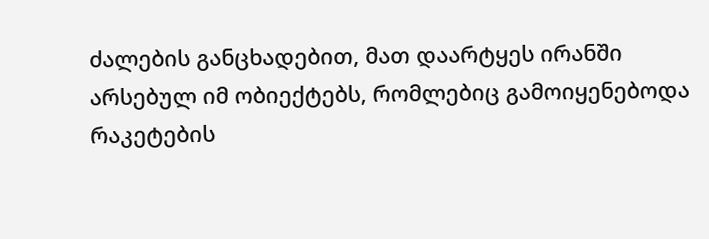ძალების განცხადებით, მათ დაარტყეს ირანში არსებულ იმ ობიექტებს, რომლებიც გამოიყენებოდა რაკეტების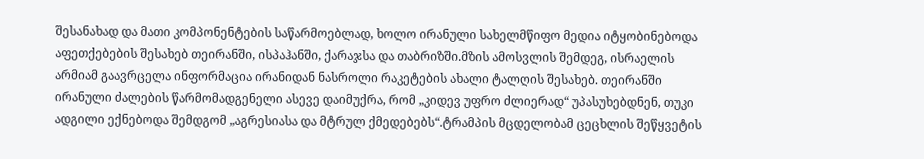შესანახად და მათი კომპონენტების საწარმოებლად, ხოლო ირანული სახელმწიფო მედია იტყობინებოდა აფეთქებების შესახებ თეირანში, ისპაჰანში, ქარაჯსა და თაბრიზში.მზის ამოსვლის შემდეგ, ისრაელის არმიამ გაავრცელა ინფორმაცია ირანიდან ნასროლი რაკეტების ახალი ტალღის შესახებ. თეირანში ირანული ძალების წარმომადგენელი ასევე დაიმუქრა, რომ „კიდევ უფრო ძლიერად“ უპასუხებდნენ, თუკი ადგილი ექნებოდა შემდგომ „აგრესიასა და მტრულ ქმედებებს“.ტრამპის მცდელობამ ცეცხლის შეწყვეტის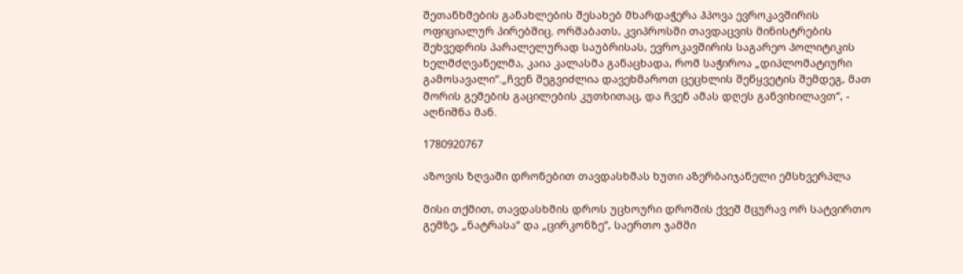შეთანხმების განახლების შესახებ მხარდაჭერა ჰპოვა ევროკავშირის ოფიციალურ პირებშიც. ორშაბათს, კვიპროსში თავდაცვის მინისტრების შეხვედრის პარალელურად საუბრისას, ევროკავშირის საგარეო პოლიტიკის ხელმძღვანელმა, კაია კალასმა განაცხადა, რომ საჭიროა „დიპლომატიური გამოსავალი“.„ჩვენ შეგვიძლია დავეხმაროთ ცეცხლის შეწყვეტის შემდეგ, მათ შორის გემების გაცილების კუთხითაც, და ჩვენ ამას დღეს განვიხილავთ“, - აღნიშნა მან.

1780920767

აზოვის ზღვაში დრონებით თავდასხმას ხუთი აზერბაიჯანელი ემსხვერპლა

მისი თქმით, თავდასხმის დროს უცხოური დროშის ქვეშ მცურავ ორ სატვირთო გემზე, „ნატრასა“ და „ცირკონზე“, საერთო ჯამში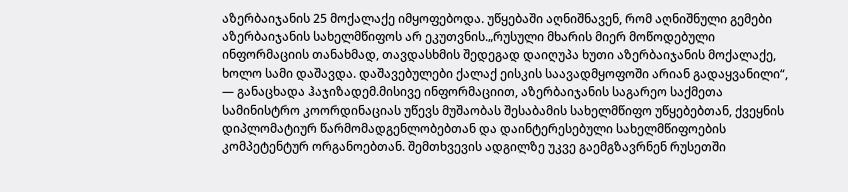აზერბაიჯანის 25 მოქალაქე იმყოფებოდა. უწყებაში აღნიშნავენ, რომ აღნიშნული გემები აზერბაიჯანის სახელმწიფოს არ ეკუთვნის.„რუსული მხარის მიერ მოწოდებული ინფორმაციის თანახმად, თავდასხმის შედეგად დაიღუპა ხუთი აზერბაიჯანის მოქალაქე, ხოლო სამი დაშავდა. დაშავებულები ქალაქ ეისკის საავადმყოფოში არიან გადაყვანილი“, — განაცხადა ჰაჯიზადემ.მისივე ინფორმაციით, აზერბაიჯანის საგარეო საქმეთა სამინისტრო კოორდინაციას უწევს მუშაობას შესაბამის სახელმწიფო უწყებებთან, ქვეყნის დიპლომატიურ წარმომადგენლობებთან და დაინტერესებული სახელმწიფოების კომპეტენტურ ორგანოებთან. შემთხვევის ადგილზე უკვე გაემგზავრნენ რუსეთში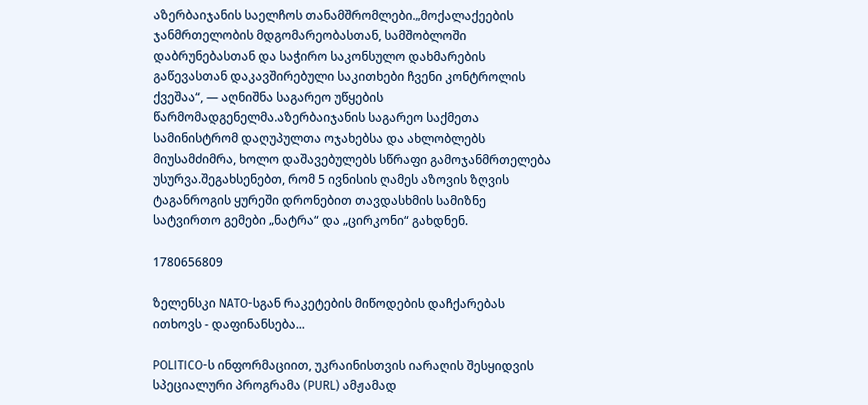აზერბაიჯანის საელჩოს თანამშრომლები.„მოქალაქეების ჯანმრთელობის მდგომარეობასთან, სამშობლოში დაბრუნებასთან და საჭირო საკონსულო დახმარების გაწევასთან დაკავშირებული საკითხები ჩვენი კონტროლის ქვეშაა“, — აღნიშნა საგარეო უწყების წარმომადგენელმა.აზერბაიჯანის საგარეო საქმეთა სამინისტრომ დაღუპულთა ოჯახებსა და ახლობლებს მიუსამძიმრა, ხოლო დაშავებულებს სწრაფი გამოჯანმრთელება უსურვა.შეგახსენებთ, რომ 5 ივნისის ღამეს აზოვის ზღვის ტაგანროგის ყურეში დრონებით თავდასხმის სამიზნე სატვირთო გემები „ნატრა“ და „ცირკონი“ გახდნენ.

1780656809

ზელენსკი NATO-სგან რაკეტების მიწოდების დაჩქარებას ითხოვს - დაფინანსება...

POLITICO-ს ინფორმაციით, უკრაინისთვის იარაღის შესყიდვის სპეციალური პროგრამა (PURL) ამჟამად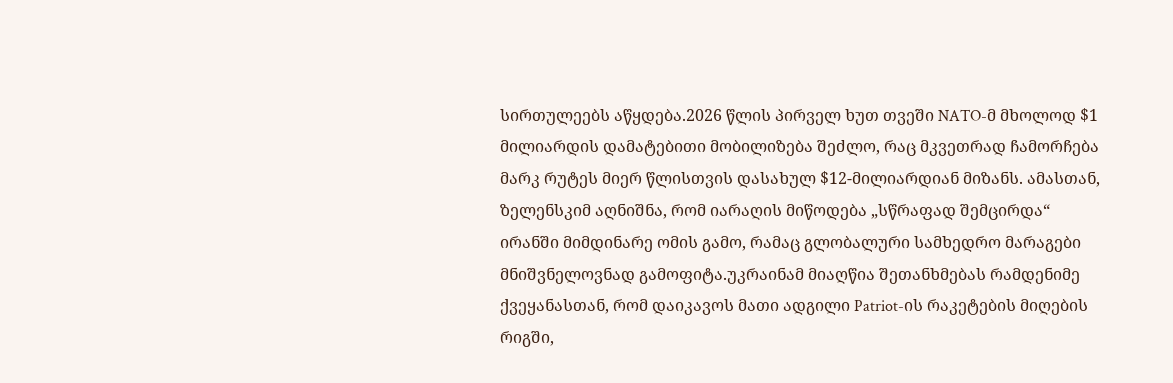სირთულეებს აწყდება.2026 წლის პირველ ხუთ თვეში NATO-მ მხოლოდ $1 მილიარდის დამატებითი მობილიზება შეძლო, რაც მკვეთრად ჩამორჩება მარკ რუტეს მიერ წლისთვის დასახულ $12-მილიარდიან მიზანს. ამასთან, ზელენსკიმ აღნიშნა, რომ იარაღის მიწოდება „სწრაფად შემცირდა“ ირანში მიმდინარე ომის გამო, რამაც გლობალური სამხედრო მარაგები მნიშვნელოვნად გამოფიტა.უკრაინამ მიაღწია შეთანხმებას რამდენიმე ქვეყანასთან, რომ დაიკავოს მათი ადგილი Patriot-ის რაკეტების მიღების რიგში,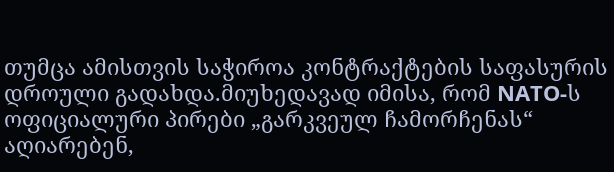თუმცა ამისთვის საჭიროა კონტრაქტების საფასურის დროული გადახდა.მიუხედავად იმისა, რომ NATO-ს ოფიციალური პირები „გარკვეულ ჩამორჩენას“ აღიარებენ,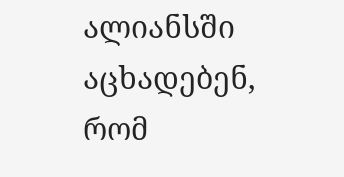ალიანსში აცხადებენ, რომ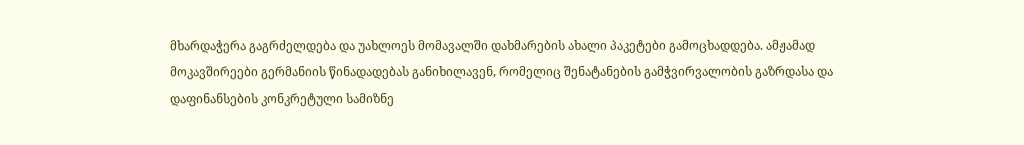მხარდაჭერა გაგრძელდება და უახლოეს მომავალში დახმარების ახალი პაკეტები გამოცხადდება. ამჟამად მოკავშირეები გერმანიის წინადადებას განიხილავენ, რომელიც შენატანების გამჭვირვალობის გაზრდასა და დაფინანსების კონკრეტული სამიზნე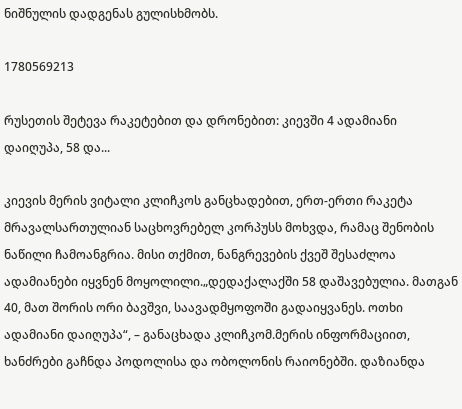ნიშნულის დადგენას გულისხმობს.

1780569213

რუსეთის შეტევა რაკეტებით და დრონებით: კიევში 4 ადამიანი დაიღუპა, 58 და...

კიევის მერის ვიტალი კლიჩკოს განცხადებით, ერთ-ერთი რაკეტა მრავალსართულიან საცხოვრებელ კორპუსს მოხვდა, რამაც შენობის ნაწილი ჩამოანგრია. მისი თქმით, ნანგრევების ქვეშ შესაძლოა ადამიანები იყვნენ მოყოლილი.„დედაქალაქში 58 დაშავებულია. მათგან 40, მათ შორის ორი ბავშვი, საავადმყოფოში გადაიყვანეს. ოთხი ადამიანი დაიღუპა“, – განაცხადა კლიჩკომ.მერის ინფორმაციით, ხანძრები გაჩნდა პოდოლისა და ობოლონის რაიონებში. დაზიანდა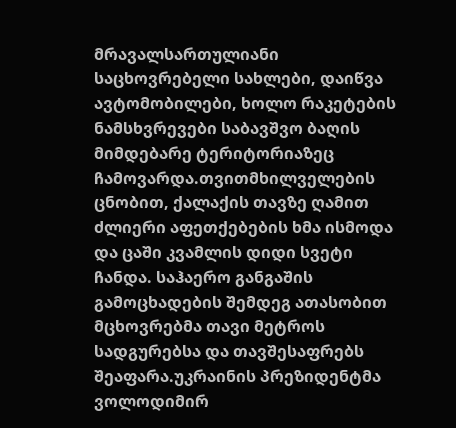მრავალსართულიანი საცხოვრებელი სახლები, დაიწვა ავტომობილები, ხოლო რაკეტების ნამსხვრევები საბავშვო ბაღის მიმდებარე ტერიტორიაზეც ჩამოვარდა.თვითმხილველების ცნობით, ქალაქის თავზე ღამით ძლიერი აფეთქებების ხმა ისმოდა და ცაში კვამლის დიდი სვეტი ჩანდა. საჰაერო განგაშის გამოცხადების შემდეგ ათასობით მცხოვრებმა თავი მეტროს სადგურებსა და თავშესაფრებს შეაფარა.უკრაინის პრეზიდენტმა ვოლოდიმირ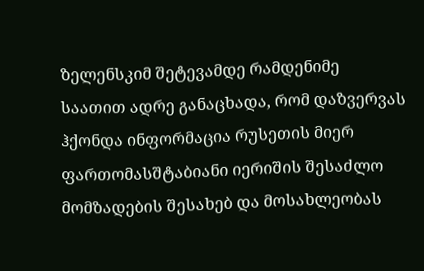ზელენსკიმ შეტევამდე რამდენიმე საათით ადრე განაცხადა, რომ დაზვერვას ჰქონდა ინფორმაცია რუსეთის მიერ ფართომასშტაბიანი იერიშის შესაძლო მომზადების შესახებ და მოსახლეობას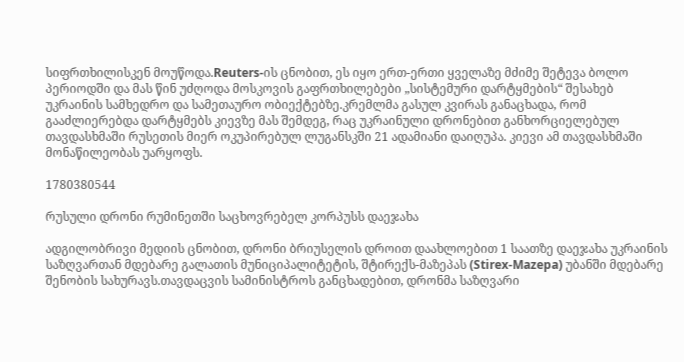სიფრთხილისკენ მოუწოდა.Reuters-ის ცნობით, ეს იყო ერთ-ერთი ყველაზე მძიმე შეტევა ბოლო პერიოდში და მას წინ უძღოდა მოსკოვის გაფრთხილებები „სისტემური დარტყმების“ შესახებ უკრაინის სამხედრო და სამეთაურო ობიექტებზე.კრემლმა გასულ კვირას განაცხადა, რომ გააძლიერებდა დარტყმებს კიევზე მას შემდეგ, რაც უკრაინული დრონებით განხორციელებულ თავდასხმაში რუსეთის მიერ ოკუპირებულ ლუგანსკში 21 ადამიანი დაიღუპა. კიევი ამ თავდასხმაში მონაწილეობას უარყოფს.

1780380544

რუსული დრონი რუმინეთში საცხოვრებელ კორპუსს დაეჯახა

ადგილობრივი მედიის ცნობით, დრონი ბრიუსელის დროით დაახლოებით 1 საათზე დაეჯახა უკრაინის საზღვართან მდებარე გალათის მუნიციპალიტეტის, შტირექს-მაზეპას (Stirex-Mazepa) უბანში მდებარე შენობის სახურავს.თავდაცვის სამინისტროს განცხადებით, დრონმა საზღვარი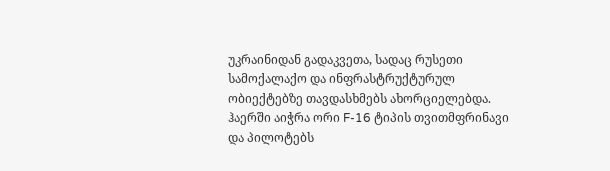უკრაინიდან გადაკვეთა, სადაც რუსეთი სამოქალაქო და ინფრასტრუქტურულ ობიექტებზე თავდასხმებს ახორციელებდა. ჰაერში აიჭრა ორი F-16 ტიპის თვითმფრინავი და პილოტებს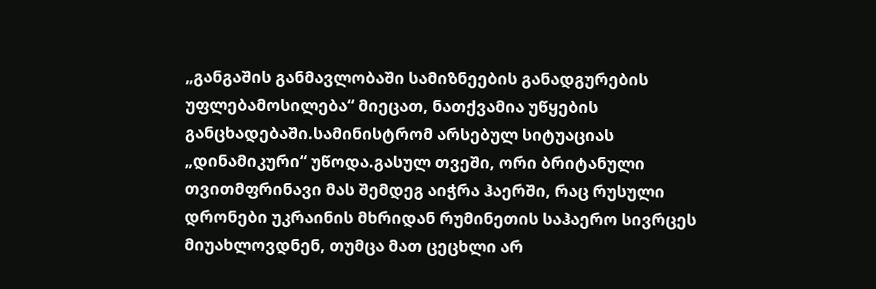„განგაშის განმავლობაში სამიზნეების განადგურების უფლებამოსილება“ მიეცათ, ნათქვამია უწყების განცხადებაში.სამინისტრომ არსებულ სიტუაციას „დინამიკური“ უწოდა.გასულ თვეში, ორი ბრიტანული თვითმფრინავი მას შემდეგ აიჭრა ჰაერში, რაც რუსული დრონები უკრაინის მხრიდან რუმინეთის საჰაერო სივრცეს მიუახლოვდნენ, თუმცა მათ ცეცხლი არ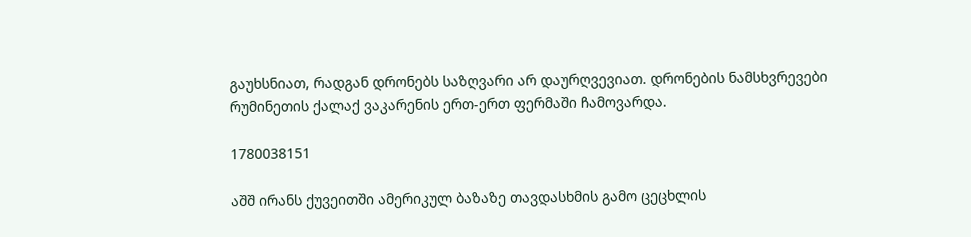გაუხსნიათ, რადგან დრონებს საზღვარი არ დაურღვევიათ. დრონების ნამსხვრევები რუმინეთის ქალაქ ვაკარენის ერთ-ერთ ფერმაში ჩამოვარდა.

1780038151

აშშ ირანს ქუვეითში ამერიკულ ბაზაზე თავდასხმის გამო ცეცხლის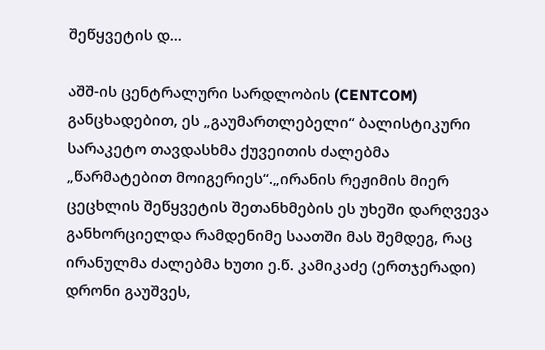შეწყვეტის დ...

აშშ-ის ცენტრალური სარდლობის (CENTCOM) განცხადებით, ეს „გაუმართლებელი“ ბალისტიკური სარაკეტო თავდასხმა ქუვეითის ძალებმა „წარმატებით მოიგერიეს“.„ირანის რეჟიმის მიერ ცეცხლის შეწყვეტის შეთანხმების ეს უხეში დარღვევა განხორციელდა რამდენიმე საათში მას შემდეგ, რაც ირანულმა ძალებმა ხუთი ე.წ. კამიკაძე (ერთჯერადი) დრონი გაუშვეს,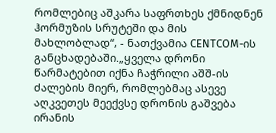რომლებიც აშკარა საფრთხეს ქმნიდნენ ჰორმუზის სრუტეში და მის მახლობლად“, - ნათქვამია CENTCOM-ის განცხადებაში.„ყველა დრონი წარმატებით იქნა ჩაჭრილი აშშ-ის ძალების მიერ, რომლებმაც ასევე აღკვეთეს მეექვსე დრონის გაშვება ირანის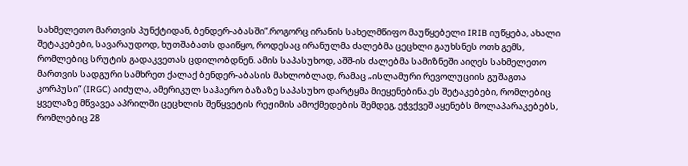სახმელეთო მართვის პუნქტიდან, ბენდერ-აბასში“.როგორც ირანის სახელმწიფო მაუწყებელი IRIB იუწყება, ახალი შეტაკებები, სავარაუდოდ, ხუთშაბათს დაიწყო, როდესაც ირანულმა ძალებმა ცეცხლი გაუხსნეს ოთხ გემს, რომლებიც სრუტის გადაკვეთას ცდილობდნენ. ამის საპასუხოდ, აშშ-ის ძალებმა სამიზნეში აიღეს სახმელეთო მართვის სადგური სამხრეთ ქალაქ ბენდერ-აბასის მახლობლად, რამაც „ისლამური რევოლუციის გუშაგთა კორპუსი“ (IRGC) აიძულა, ამერიკულ საჰაერო ბაზაზე საპასუხო დარტყმა მიეყენებინა.ეს შეტაკებები, რომლებიც ყველაზე მწვავეა აპრილში ცეცხლის შეწყვეტის რეჟიმის ამოქმედების შემდეგ, ეჭვქვეშ აყენებს მოლაპარაკებებს, რომლებიც 28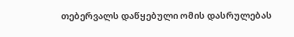თებერვალს დაწყებული ომის დასრულებას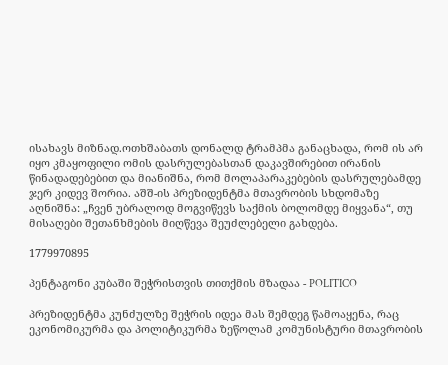ისახავს მიზნად.ოთხშაბათს დონალდ ტრამპმა განაცხადა, რომ ის არ იყო კმაყოფილი ომის დასრულებასთან დაკავშირებით ირანის წინადადებებით და მიანიშნა, რომ მოლაპარაკებების დასრულებამდე ჯერ კიდევ შორია. აშშ-ის პრეზიდენტმა მთავრობის სხდომაზე აღნიშნა: „ჩვენ უბრალოდ მოგვიწევს საქმის ბოლომდე მიყვანა“, თუ მისაღები შეთანხმების მიღწევა შეუძლებელი გახდება.

1779970895

პენტაგონი კუბაში შეჭრისთვის თითქმის მზადაა - POLITICO

პრეზიდენტმა კუნძულზე შეჭრის იდეა მას შემდეგ წამოაყენა, რაც ეკონომიკურმა და პოლიტიკურმა ზეწოლამ კომუნისტური მთავრობის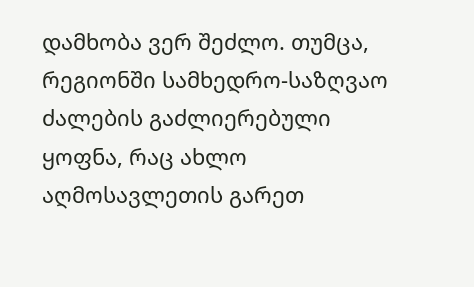დამხობა ვერ შეძლო. თუმცა, რეგიონში სამხედრო-საზღვაო ძალების გაძლიერებული ყოფნა, რაც ახლო აღმოსავლეთის გარეთ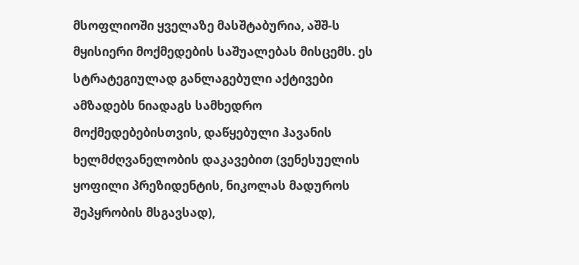მსოფლიოში ყველაზე მასშტაბურია, აშშ-ს მყისიერი მოქმედების საშუალებას მისცემს. ეს სტრატეგიულად განლაგებული აქტივები ამზადებს ნიადაგს სამხედრო მოქმედებებისთვის, დაწყებული ჰავანის ხელმძღვანელობის დაკავებით (ვენესუელის ყოფილი პრეზიდენტის, ნიკოლას მადუროს შეპყრობის მსგავსად),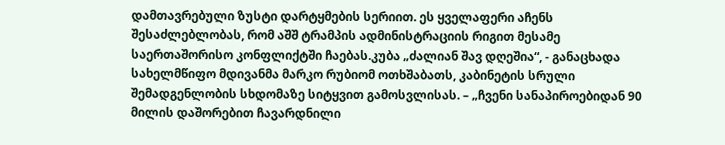დამთავრებული ზუსტი დარტყმების სერიით. ეს ყველაფერი აჩენს შესაძლებლობას, რომ აშშ ტრამპის ადმინისტრაციის რიგით მესამე საერთაშორისო კონფლიქტში ჩაებას.კუბა „ძალიან შავ დღეშია“, - განაცხადა სახელმწიფო მდივანმა მარკო რუბიომ ოთხშაბათს, კაბინეტის სრული შემადგენლობის სხდომაზე სიტყვით გამოსვლისას. – „ჩვენი სანაპიროებიდან 90 მილის დაშორებით ჩავარდნილი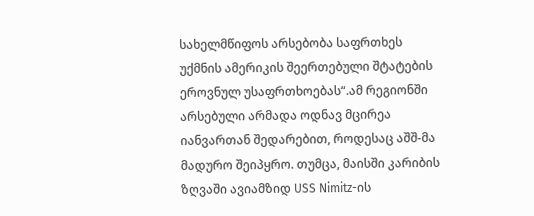სახელმწიფოს არსებობა საფრთხეს უქმნის ამერიკის შეერთებული შტატების ეროვნულ უსაფრთხოებას“.ამ რეგიონში არსებული არმადა ოდნავ მცირეა იანვართან შედარებით, როდესაც აშშ-მა მადურო შეიპყრო. თუმცა, მაისში კარიბის ზღვაში ავიამზიდ USS Nimitz-ის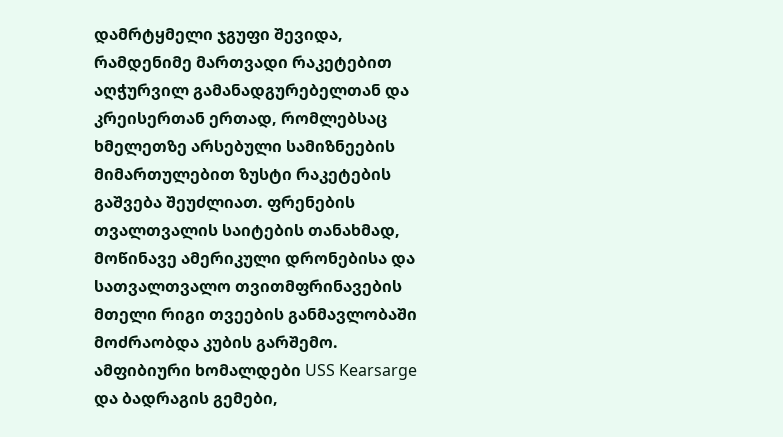დამრტყმელი ჯგუფი შევიდა, რამდენიმე მართვადი რაკეტებით აღჭურვილ გამანადგურებელთან და კრეისერთან ერთად, რომლებსაც ხმელეთზე არსებული სამიზნეების მიმართულებით ზუსტი რაკეტების გაშვება შეუძლიათ. ფრენების თვალთვალის საიტების თანახმად, მოწინავე ამერიკული დრონებისა და სათვალთვალო თვითმფრინავების მთელი რიგი თვეების განმავლობაში მოძრაობდა კუბის გარშემო. ამფიბიური ხომალდები USS Kearsarge და ბადრაგის გემები,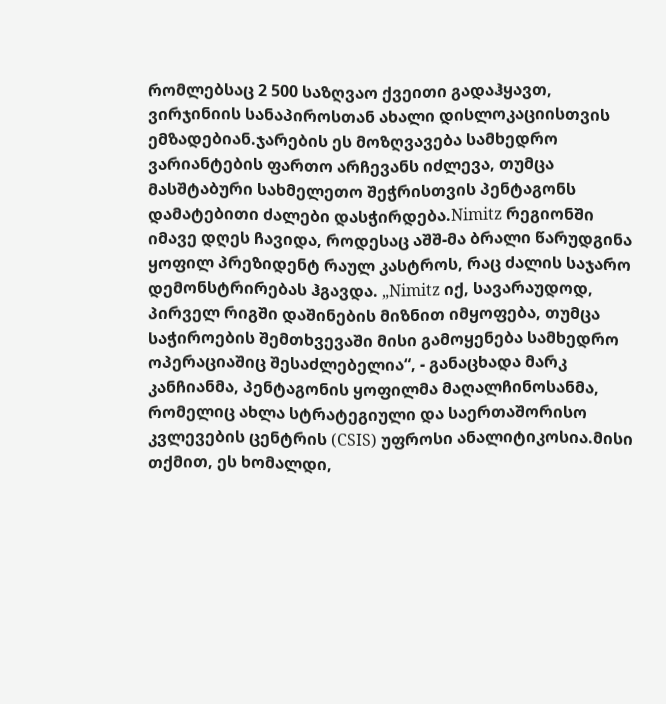რომლებსაც 2 500 საზღვაო ქვეითი გადაჰყავთ, ვირჯინიის სანაპიროსთან ახალი დისლოკაციისთვის ემზადებიან.ჯარების ეს მოზღვავება სამხედრო ვარიანტების ფართო არჩევანს იძლევა, თუმცა მასშტაბური სახმელეთო შეჭრისთვის პენტაგონს დამატებითი ძალები დასჭირდება.Nimitz რეგიონში იმავე დღეს ჩავიდა, როდესაც აშშ-მა ბრალი წარუდგინა ყოფილ პრეზიდენტ რაულ კასტროს, რაც ძალის საჯარო დემონსტრირებას ჰგავდა. „Nimitz იქ, სავარაუდოდ, პირველ რიგში დაშინების მიზნით იმყოფება, თუმცა საჭიროების შემთხვევაში მისი გამოყენება სამხედრო ოპერაციაშიც შესაძლებელია“, - განაცხადა მარკ კანჩიანმა, პენტაგონის ყოფილმა მაღალჩინოსანმა, რომელიც ახლა სტრატეგიული და საერთაშორისო კვლევების ცენტრის (CSIS) უფროსი ანალიტიკოსია.მისი თქმით, ეს ხომალდი,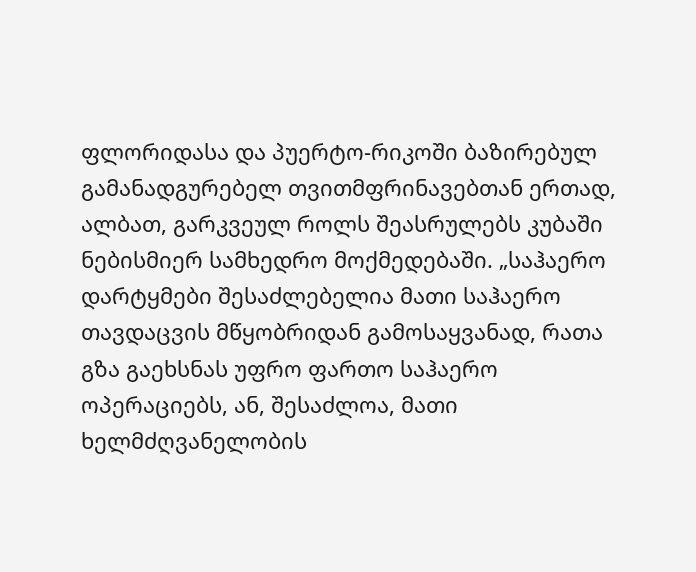ფლორიდასა და პუერტო-რიკოში ბაზირებულ გამანადგურებელ თვითმფრინავებთან ერთად, ალბათ, გარკვეულ როლს შეასრულებს კუბაში ნებისმიერ სამხედრო მოქმედებაში. „საჰაერო დარტყმები შესაძლებელია მათი საჰაერო თავდაცვის მწყობრიდან გამოსაყვანად, რათა გზა გაეხსნას უფრო ფართო საჰაერო ოპერაციებს, ან, შესაძლოა, მათი ხელმძღვანელობის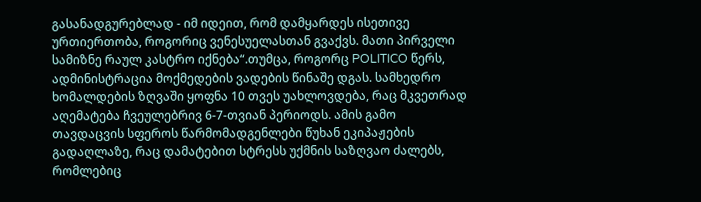გასანადგურებლად - იმ იდეით, რომ დამყარდეს ისეთივე ურთიერთობა, როგორიც ვენესუელასთან გვაქვს. მათი პირველი სამიზნე რაულ კასტრო იქნება“.თუმცა, როგორც POLITICO წერს, ადმინისტრაცია მოქმედების ვადების წინაშე დგას. სამხედრო ხომალდების ზღვაში ყოფნა 10 თვეს უახლოვდება, რაც მკვეთრად აღემატება ჩვეულებრივ 6-7-თვიან პერიოდს. ამის გამო თავდაცვის სფეროს წარმომადგენლები წუხან ეკიპაჟების გადაღლაზე, რაც დამატებით სტრესს უქმნის საზღვაო ძალებს, რომლებიც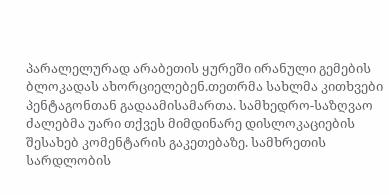პარალელურად არაბეთის ყურეში ირანული გემების ბლოკადას ახორციელებენ.თეთრმა სახლმა კითხვები პენტაგონთან გადაამისამართა. სამხედრო-საზღვაო ძალებმა უარი თქვეს მიმდინარე დისლოკაციების შესახებ კომენტარის გაკეთებაზე. სამხრეთის სარდლობის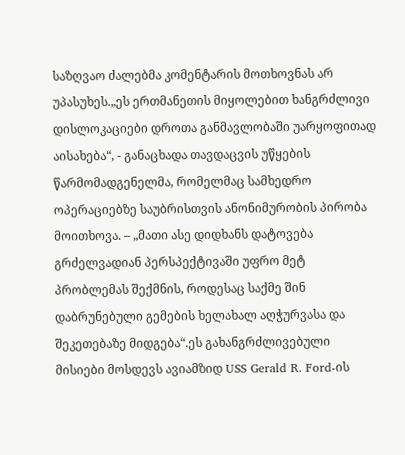საზღვაო ძალებმა კომენტარის მოთხოვნას არ უპასუხეს.„ეს ერთმანეთის მიყოლებით ხანგრძლივი დისლოკაციები დროთა განმავლობაში უარყოფითად აისახება“, - განაცხადა თავდაცვის უწყების წარმომადგენელმა, რომელმაც სამხედრო ოპერაციებზე საუბრისთვის ანონიმურობის პირობა მოითხოვა. – „მათი ასე დიდხანს დატოვება გრძელვადიან პერსპექტივაში უფრო მეტ პრობლემას შექმნის, როდესაც საქმე შინ დაბრუნებული გემების ხელახალ აღჭურვასა და შეკეთებაზე მიდგება“.ეს გახანგრძლივებული მისიები მოსდევს ავიამზიდ USS Gerald R. Ford-ის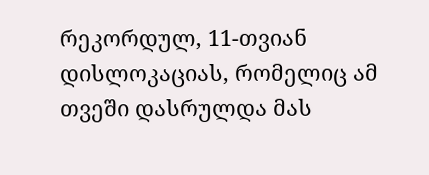რეკორდულ, 11-თვიან დისლოკაციას, რომელიც ამ თვეში დასრულდა მას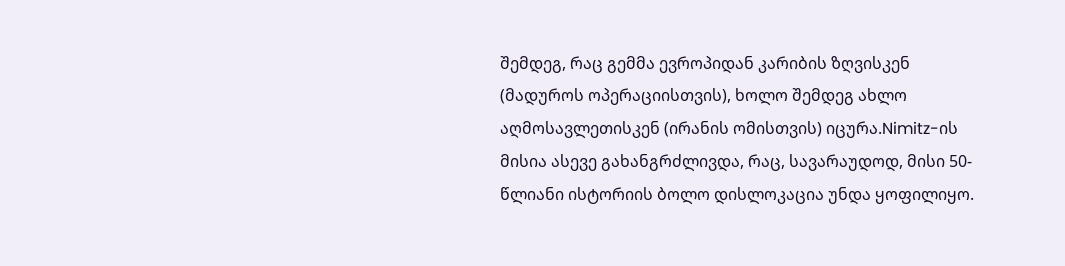შემდეგ, რაც გემმა ევროპიდან კარიბის ზღვისკენ (მადუროს ოპერაციისთვის), ხოლო შემდეგ ახლო აღმოსავლეთისკენ (ირანის ომისთვის) იცურა.Nimitz-ის მისია ასევე გახანგრძლივდა, რაც, სავარაუდოდ, მისი 50-წლიანი ისტორიის ბოლო დისლოკაცია უნდა ყოფილიყო.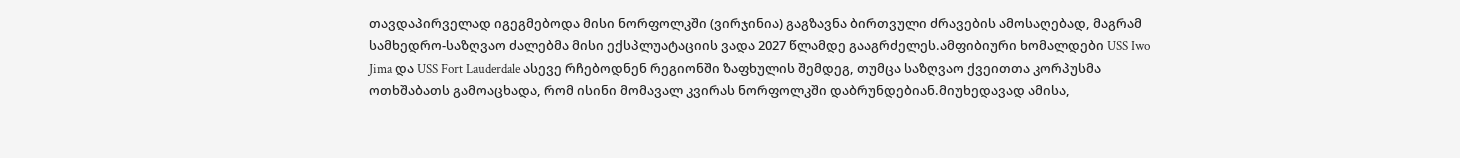თავდაპირველად იგეგმებოდა მისი ნორფოლკში (ვირჯინია) გაგზავნა ბირთვული ძრავების ამოსაღებად, მაგრამ სამხედრო-საზღვაო ძალებმა მისი ექსპლუატაციის ვადა 2027 წლამდე გააგრძელეს.ამფიბიური ხომალდები USS Iwo Jima და USS Fort Lauderdale ასევე რჩებოდნენ რეგიონში ზაფხულის შემდეგ, თუმცა საზღვაო ქვეითთა კორპუსმა ოთხშაბათს გამოაცხადა, რომ ისინი მომავალ კვირას ნორფოლკში დაბრუნდებიან.მიუხედავად ამისა,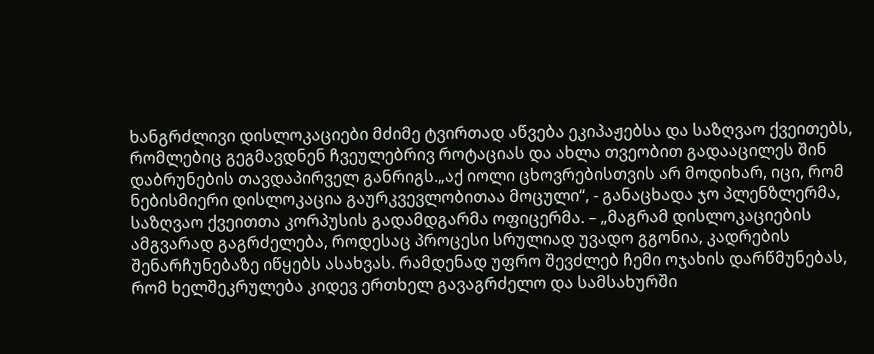ხანგრძლივი დისლოკაციები მძიმე ტვირთად აწვება ეკიპაჟებსა და საზღვაო ქვეითებს, რომლებიც გეგმავდნენ ჩვეულებრივ როტაციას და ახლა თვეობით გადააცილეს შინ დაბრუნების თავდაპირველ განრიგს.„აქ იოლი ცხოვრებისთვის არ მოდიხარ, იცი, რომ ნებისმიერი დისლოკაცია გაურკვევლობითაა მოცული“, - განაცხადა ჯო პლენზლერმა, საზღვაო ქვეითთა კორპუსის გადამდგარმა ოფიცერმა. – „მაგრამ დისლოკაციების ამგვარად გაგრძელება, როდესაც პროცესი სრულიად უვადო გგონია, კადრების შენარჩუნებაზე იწყებს ასახვას. რამდენად უფრო შევძლებ ჩემი ოჯახის დარწმუნებას, რომ ხელშეკრულება კიდევ ერთხელ გავაგრძელო და სამსახურში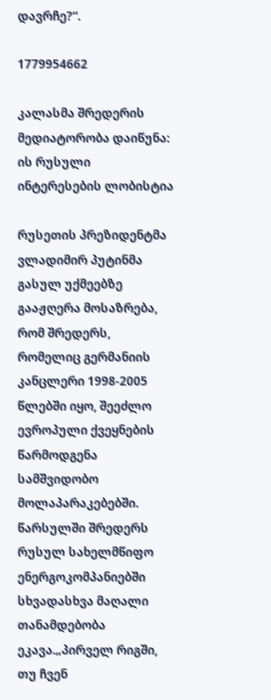დავრჩე?“.

1779954662

კალასმა შრედერის მედიატორობა დაიწუნა: ის რუსული ინტერესების ლობისტია

რუსეთის პრეზიდენტმა ვლადიმირ პუტინმა გასულ უქმეებზე გააჟღერა მოსაზრება, რომ შრედერს, რომელიც გერმანიის კანცლერი 1998-2005 წლებში იყო, შეეძლო ევროპული ქვეყნების წარმოდგენა სამშვიდობო მოლაპარაკებებში. წარსულში შრედერს რუსულ სახელმწიფო ენერგოკომპანიებში სხვადასხვა მაღალი თანამდებობა ეკავა.„პირველ რიგში, თუ ჩვენ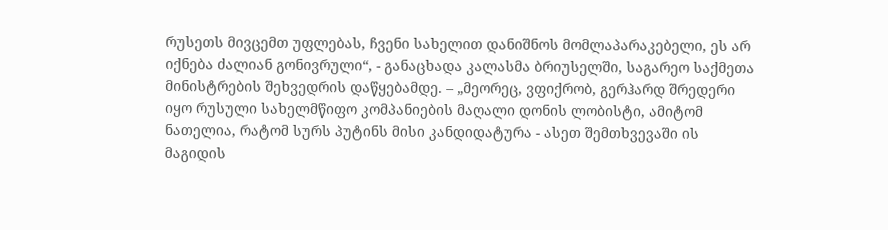რუსეთს მივცემთ უფლებას, ჩვენი სახელით დანიშნოს მომლაპარაკებელი, ეს არ იქნება ძალიან გონივრული“, - განაცხადა კალასმა ბრიუსელში, საგარეო საქმეთა მინისტრების შეხვედრის დაწყებამდე. – „მეორეც, ვფიქრობ, გერჰარდ შრედერი იყო რუსული სახელმწიფო კომპანიების მაღალი დონის ლობისტი, ამიტომ ნათელია, რატომ სურს პუტინს მისი კანდიდატურა - ასეთ შემთხვევაში ის მაგიდის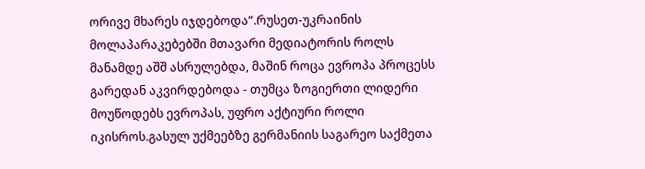ორივე მხარეს იჯდებოდა“.რუსეთ-უკრაინის მოლაპარაკებებში მთავარი მედიატორის როლს მანამდე აშშ ასრულებდა, მაშინ როცა ევროპა პროცესს გარედან აკვირდებოდა - თუმცა ზოგიერთი ლიდერი მოუწოდებს ევროპას, უფრო აქტიური როლი იკისროს.გასულ უქმეებზე გერმანიის საგარეო საქმეთა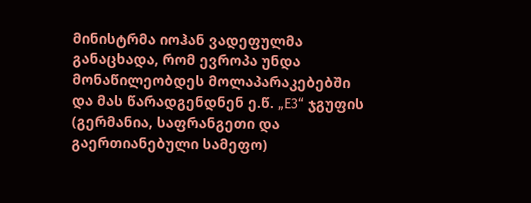მინისტრმა იოჰან ვადეფულმა განაცხადა, რომ ევროპა უნდა მონაწილეობდეს მოლაპარაკებებში და მას წარადგენდნენ ე.წ. „E3“ ჯგუფის (გერმანია, საფრანგეთი და გაერთიანებული სამეფო)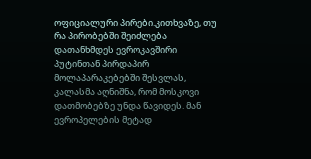ოფიციალური პირები.კითხვაზე, თუ რა პირობებში შეიძლება დათანხმდეს ევროკავშირი პუტინთან პირდაპირ მოლაპარაკებებში შესვლას, კალასმა აღნიშნა, რომ მოსკოვი დათმობებზე უნდა წავიდეს. მან ევროპელების მეტად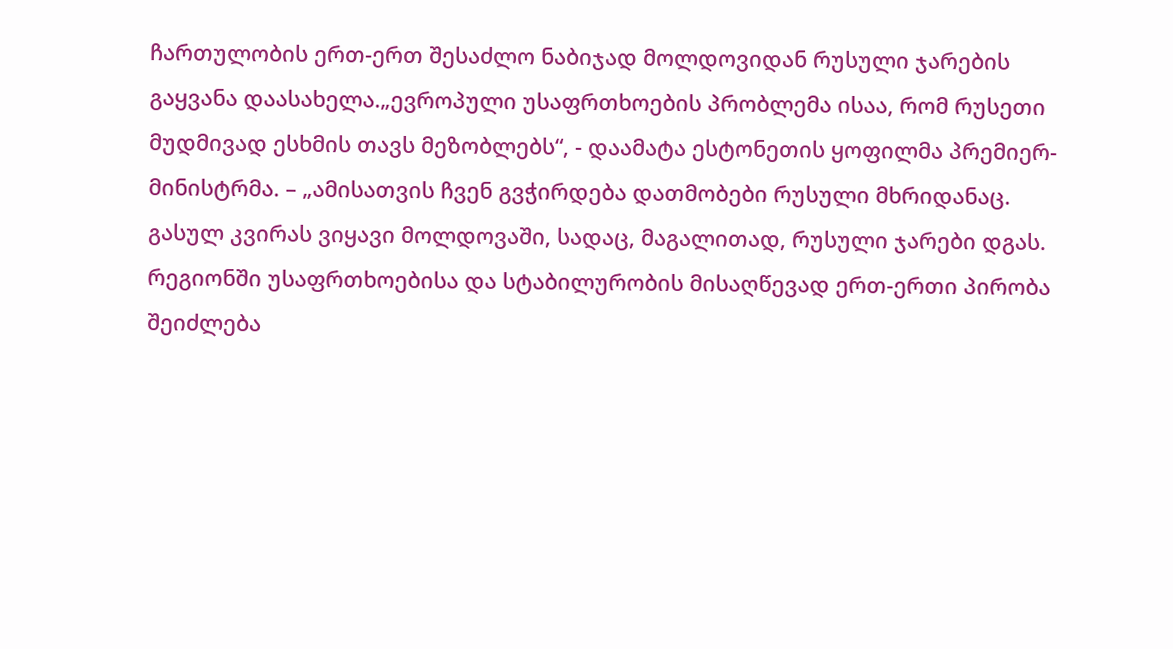ჩართულობის ერთ-ერთ შესაძლო ნაბიჯად მოლდოვიდან რუსული ჯარების გაყვანა დაასახელა.„ევროპული უსაფრთხოების პრობლემა ისაა, რომ რუსეთი მუდმივად ესხმის თავს მეზობლებს“, - დაამატა ესტონეთის ყოფილმა პრემიერ-მინისტრმა. – „ამისათვის ჩვენ გვჭირდება დათმობები რუსული მხრიდანაც. გასულ კვირას ვიყავი მოლდოვაში, სადაც, მაგალითად, რუსული ჯარები დგას. რეგიონში უსაფრთხოებისა და სტაბილურობის მისაღწევად ერთ-ერთი პირობა შეიძლება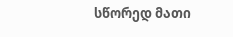სწორედ მათი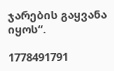ჯარების გაყვანა იყოს“.

1778491791